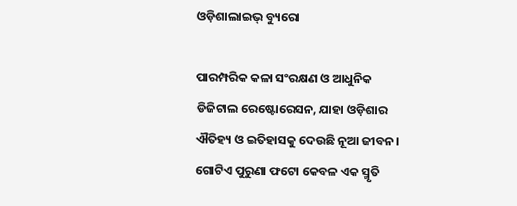ଓଡ଼ିଶାଲାଇଭ୍ ବ୍ୟୁରୋ

ପାରମ୍ପରିକ କଳା ସଂରକ୍ଷଣ ଓ ଆଧୁନିକ ଡିଜିଟାଲ ରେଷ୍ଟୋରେସନ, ଯାହା ଓଡ଼ିଶାର ଐତିହ୍ୟ ଓ ଇତିହାସକୁ ଦେଉଛି ନୂଆ ଜୀବନ।
ଗୋଟିଏ ପୁରୁଣା ଫଟୋ କେବଳ ଏକ ସ୍ମୃତି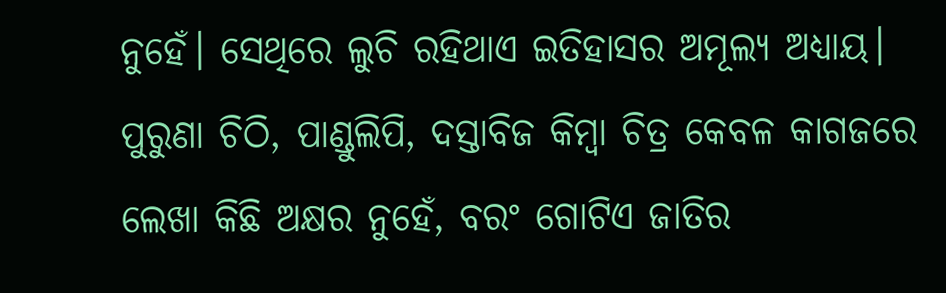ନୁହେଁ। ସେଥିରେ ଲୁଚି ରହିଥାଏ ଇତିହାସର ଅମୂଲ୍ୟ ଅଧ୍ୟାୟ। ପୁରୁଣା ଚିଠି, ପାଣ୍ଡୁଲିପି, ଦସ୍ତାବିଜ କିମ୍ବା ଚିତ୍ର କେବଳ କାଗଜରେ ଲେଖା କିଛି ଅକ୍ଷର ନୁହେଁ, ବରଂ ଗୋଟିଏ ଜାତିର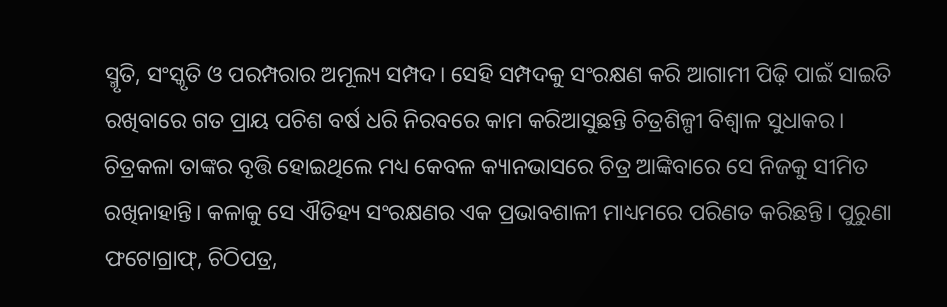ସ୍ମୃତି, ସଂସ୍କୃତି ଓ ପରମ୍ପରାର ଅମୂଲ୍ୟ ସମ୍ପଦ। ସେହି ସମ୍ପଦକୁ ସଂରକ୍ଷଣ କରି ଆଗାମୀ ପିଢ଼ି ପାଇଁ ସାଇତି ରଖିବାରେ ଗତ ପ୍ରାୟ ପଚିଶ ବର୍ଷ ଧରି ନିରବରେ କାମ କରିଆସୁଛନ୍ତି ଚିତ୍ରଶିଳ୍ପୀ ବିଶ୍ୱାଳ ସୁଧାକର।
ଚିତ୍ରକଳା ତାଙ୍କର ବୃତ୍ତି ହୋଇଥିଲେ ମଧ୍ୟ କେବଳ କ୍ୟାନଭାସରେ ଚିତ୍ର ଆଙ୍କିବାରେ ସେ ନିଜକୁ ସୀମିତ ରଖିନାହାନ୍ତି। କଳାକୁ ସେ ଐତିହ୍ୟ ସଂରକ୍ଷଣର ଏକ ପ୍ରଭାବଶାଳୀ ମାଧ୍ୟମରେ ପରିଣତ କରିଛନ୍ତି। ପୁରୁଣା ଫଟୋଗ୍ରାଫ୍, ଚିଠିପତ୍ର,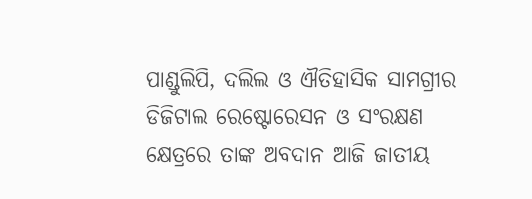ପାଣ୍ଡୁଲିପି, ଦଲିଲ ଓ ଐତିହାସିକ ସାମଗ୍ରୀର ଡିଜିଟାଲ ରେଷ୍ଟୋରେସନ ଓ ସଂରକ୍ଷଣ କ୍ଷେତ୍ରରେ ତାଙ୍କ ଅବଦାନ ଆଜି ଜାତୀୟ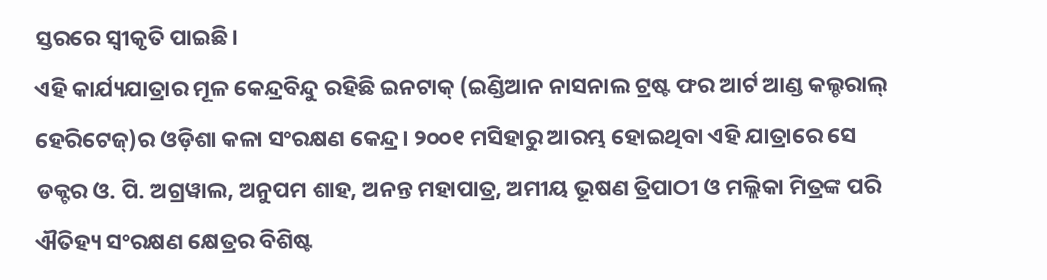ସ୍ତରରେ ସ୍ୱୀକୃତି ପାଇଛି।
ଏହି କାର୍ଯ୍ୟଯାତ୍ରାର ମୂଳ କେନ୍ଦ୍ରବିନ୍ଦୁ ରହିଛି ଇନଟାକ୍ (ଇଣ୍ଡିଆନ ନାସନାଲ ଟ୍ରଷ୍ଟ ଫର ଆର୍ଟ ଆଣ୍ଡ କଲ୍ଚରାଲ୍ ହେରିଟେଜ୍)ର ଓଡ଼ିଶା କଳା ସଂରକ୍ଷଣ କେନ୍ଦ୍ର। ୨୦୦୧ ମସିହାରୁ ଆରମ୍ଭ ହୋଇଥିବା ଏହି ଯାତ୍ରାରେ ସେ ଡକ୍ଟର ଓ. ପି. ଅଗ୍ରୱାଲ, ଅନୁପମ ଶାହ, ଅନନ୍ତ ମହାପାତ୍ର, ଅମୀୟ ଭୂଷଣ ତ୍ରିପାଠୀ ଓ ମଲ୍ଲିକା ମିତ୍ରଙ୍କ ପରି ଐତିହ୍ୟ ସଂରକ୍ଷଣ କ୍ଷେତ୍ରର ବିଶିଷ୍ଟ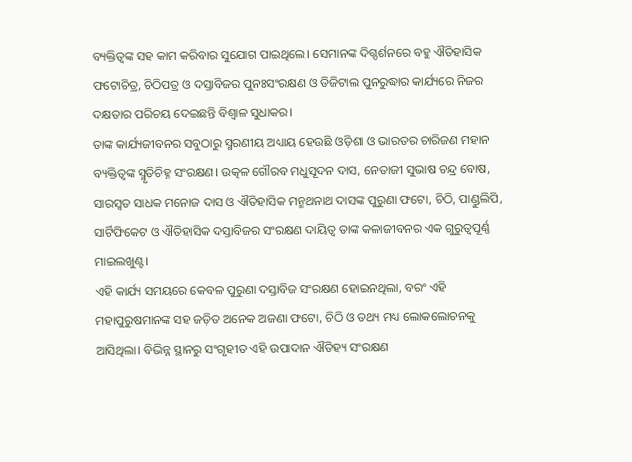ବ୍ୟକ୍ତିତ୍ୱଙ୍କ ସହ କାମ କରିବାର ସୁଯୋଗ ପାଇଥିଲେ। ସେମାନଙ୍କ ଦିଗ୍ଦର୍ଶନରେ ବହୁ ଐତିହାସିକ ଫଟୋଚିତ୍ର, ଚିଠିପତ୍ର ଓ ଦସ୍ତାବିଜର ପୁନଃସଂରକ୍ଷଣ ଓ ଡିଜିଟାଲ ପୁନରୁଦ୍ଧାର କାର୍ଯ୍ୟରେ ନିଜର ଦକ୍ଷତାର ପରିଚୟ ଦେଇଛନ୍ତି ବିଶ୍ୱାଳ ସୁଧାକର।
ତାଙ୍କ କାର୍ଯ୍ୟଜୀବନର ସବୁଠାରୁ ସ୍ମରଣୀୟ ଅଧ୍ୟାୟ ହେଉଛି ଓଡ଼ିଶା ଓ ଭାରତର ଚାରିଜଣ ମହାନ ବ୍ୟକ୍ତିତ୍ୱଙ୍କ ସ୍ମୃତିଚିହ୍ନ ସଂରକ୍ଷଣ। ଉତ୍କଳ ଗୌରବ ମଧୁସୂଦନ ଦାସ, ନେତାଜୀ ସୁଭାଷ ଚନ୍ଦ୍ର ବୋଷ, ସାରସ୍ୱତ ସାଧକ ମନୋଜ ଦାସ ଓ ଐତିହାସିକ ମନ୍ମଥନାଥ ଦାସଙ୍କ ପୁରୁଣା ଫଟୋ, ଚିଠି, ପାଣ୍ଡୁଲିପି, ସାର୍ଟିଫିକେଟ ଓ ଐତିହାସିକ ଦସ୍ତାବିଜର ସଂରକ୍ଷଣ ଦାୟିତ୍ୱ ତାଙ୍କ କଳାଜୀବନର ଏକ ଗୁରୁତ୍ୱପୂର୍ଣ୍ଣ ମାଇଲଖୁଣ୍ଟ।
ଏହି କାର୍ଯ୍ୟ ସମୟରେ କେବଳ ପୁରୁଣା ଦସ୍ତାବିଜ ସଂରକ୍ଷଣ ହୋଇନଥିଲା, ବରଂ ଏହି ମହାପୁରୁଷମାନଙ୍କ ସହ ଜଡ଼ିତ ଅନେକ ଅଜଣା ଫଟୋ, ଚିଠି ଓ ତଥ୍ୟ ମଧ୍ୟ ଲୋକଲୋଚନକୁ ଆସିଥିଲା। ବିଭିନ୍ନ ସ୍ଥାନରୁ ସଂଗୃହୀତ ଏହି ଉପାଦାନ ଐତିହ୍ୟ ସଂରକ୍ଷଣ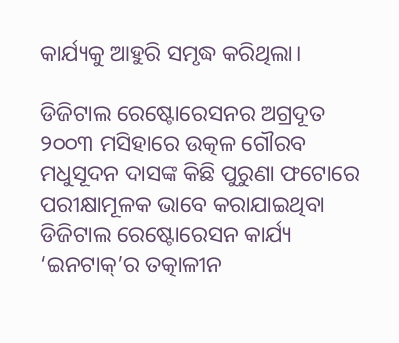କାର୍ଯ୍ୟକୁ ଆହୁରି ସମୃଦ୍ଧ କରିଥିଲା।

ଡିଜିଟାଲ ରେଷ୍ଟୋରେସନର ଅଗ୍ରଦୂତ
୨୦୦୩ ମସିହାରେ ଉତ୍କଳ ଗୌରବ ମଧୁସୂଦନ ଦାସଙ୍କ କିଛି ପୁରୁଣା ଫଟୋରେ ପରୀକ୍ଷାମୂଳକ ଭାବେ କରାଯାଇଥିବା ଡିଜିଟାଲ ରେଷ୍ଟୋରେସନ କାର୍ଯ୍ୟ ‘ଇନଟାକ୍’ର ତତ୍କାଳୀନ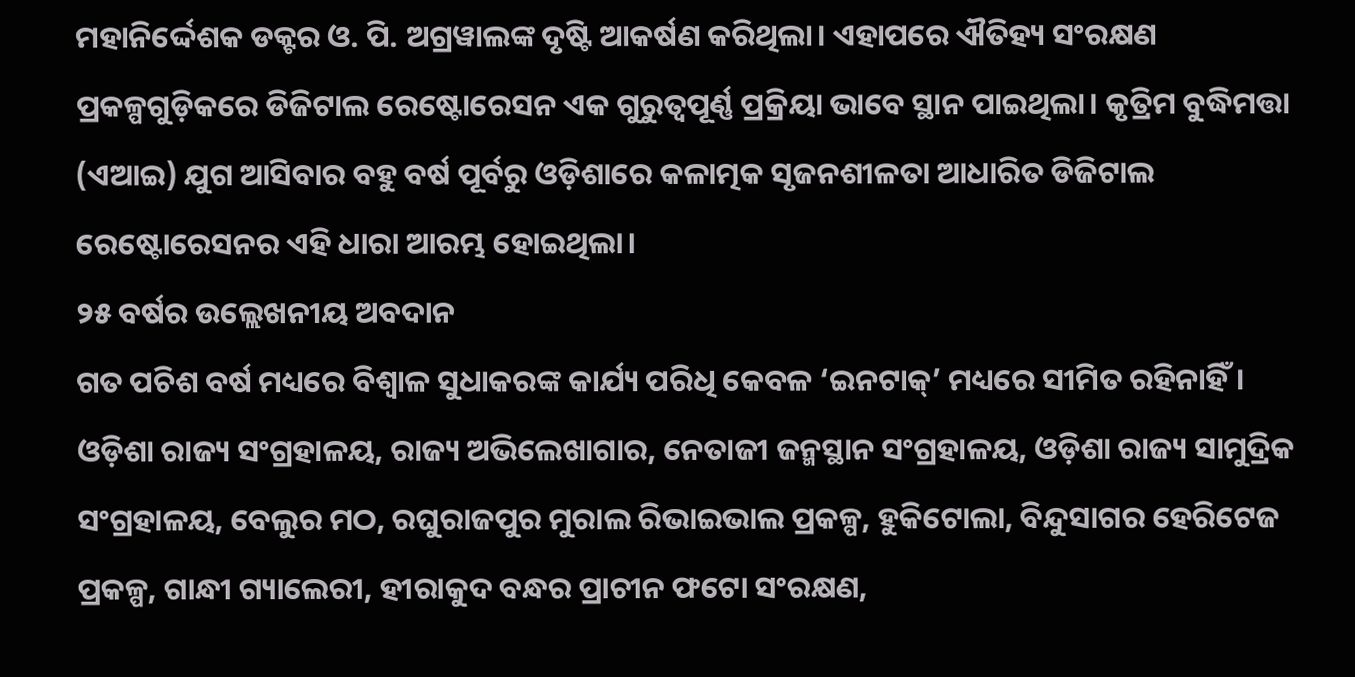ମହାନିର୍ଦ୍ଦେଶକ ଡକ୍ଟର ଓ. ପି. ଅଗ୍ରୱାଲଙ୍କ ଦୃଷ୍ଟି ଆକର୍ଷଣ କରିଥିଲା। ଏହାପରେ ଐତିହ୍ୟ ସଂରକ୍ଷଣ ପ୍ରକଳ୍ପଗୁଡ଼ିକରେ ଡିଜିଟାଲ ରେଷ୍ଟୋରେସନ ଏକ ଗୁରୁତ୍ୱପୂର୍ଣ୍ଣ ପ୍ରକ୍ରିୟା ଭାବେ ସ୍ଥାନ ପାଇଥିଲା। କୃତ୍ରିମ ବୁଦ୍ଧିମତ୍ତା (ଏଆଇ) ଯୁଗ ଆସିବାର ବହୁ ବର୍ଷ ପୂର୍ବରୁ ଓଡ଼ିଶାରେ କଳାତ୍ମକ ସୃଜନଶୀଳତା ଆଧାରିତ ଡିଜିଟାଲ ରେଷ୍ଟୋରେସନର ଏହି ଧାରା ଆରମ୍ଭ ହୋଇଥିଲା।
୨୫ ବର୍ଷର ଉଲ୍ଲେଖନୀୟ ଅବଦାନ
ଗତ ପଚିଶ ବର୍ଷ ମଧ୍ୟରେ ବିଶ୍ୱାଳ ସୁଧାକରଙ୍କ କାର୍ଯ୍ୟ ପରିଧି କେବଳ ‘ଇନଟାକ୍’ ମଧ୍ୟରେ ସୀମିତ ରହିନାହିଁ। ଓଡ଼ିଶା ରାଜ୍ୟ ସଂଗ୍ରହାଳୟ, ରାଜ୍ୟ ଅଭିଲେଖାଗାର, ନେତାଜୀ ଜନ୍ମସ୍ଥାନ ସଂଗ୍ରହାଳୟ, ଓଡ଼ିଶା ରାଜ୍ୟ ସାମୁଦ୍ରିକ ସଂଗ୍ରହାଳୟ, ବେଲୁର ମଠ, ରଘୁରାଜପୁର ମୁରାଲ ରିଭାଇଭାଲ ପ୍ରକଳ୍ପ, ହୁକିଟୋଲା, ବିନ୍ଦୁସାଗର ହେରିଟେଜ ପ୍ରକଳ୍ପ, ଗାନ୍ଧୀ ଗ୍ୟାଲେରୀ, ହୀରାକୁଦ ବନ୍ଧର ପ୍ରାଚୀନ ଫଟୋ ସଂରକ୍ଷଣ,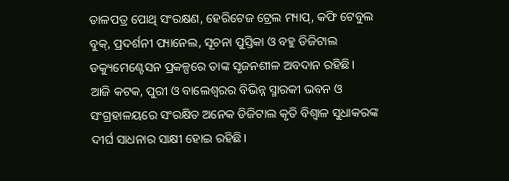ତାଳପତ୍ର ପୋଥି ସଂରକ୍ଷଣ, ହେରିଟେଜ ଟ୍ରେଲ ମ୍ୟାପ୍, କଫି ଟେବୁଲ ବୁକ୍, ପ୍ରଦର୍ଶନୀ ପ୍ୟାନେଲ, ସୂଚନା ପୁସ୍ତିକା ଓ ବହୁ ଡିଜିଟାଲ ଡକ୍ୟୁମେଣ୍ଟେସନ ପ୍ରକଳ୍ପରେ ତାଙ୍କ ସୃଜନଶୀଳ ଅବଦାନ ରହିଛି।
ଆଜି କଟକ, ପୁରୀ ଓ ବାଲେଶ୍ୱରର ବିଭିନ୍ନ ସ୍ମାରକୀ ଭବନ ଓ ସଂଗ୍ରହାଳୟରେ ସଂରକ୍ଷିତ ଅନେକ ଡିଜିଟାଲ କୃତି ବିଶ୍ୱାଳ ସୁଧାକରଙ୍କ ଦୀର୍ଘ ସାଧନାର ସାକ୍ଷୀ ହୋଇ ରହିଛି।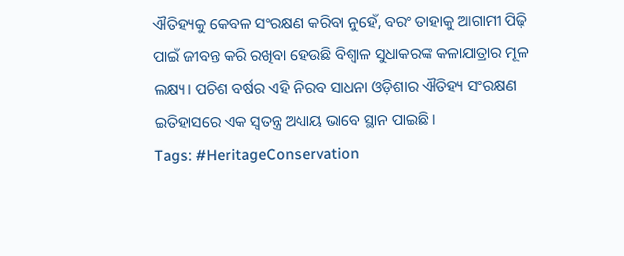ଐତିହ୍ୟକୁ କେବଳ ସଂରକ୍ଷଣ କରିବା ନୁହେଁ, ବରଂ ତାହାକୁ ଆଗାମୀ ପିଢ଼ି ପାଇଁ ଜୀବନ୍ତ କରି ରଖିବା ହେଉଛି ବିଶ୍ୱାଳ ସୁଧାକରଙ୍କ କଳାଯାତ୍ରାର ମୂଳ ଲକ୍ଷ୍ୟ। ପଚିଶ ବର୍ଷର ଏହି ନିରବ ସାଧନା ଓଡ଼ିଶାର ଐତିହ୍ୟ ସଂରକ୍ଷଣ ଇତିହାସରେ ଏକ ସ୍ୱତନ୍ତ୍ର ଅଧ୍ୟାୟ ଭାବେ ସ୍ଥାନ ପାଇଛି।
Tags: #HeritageConservation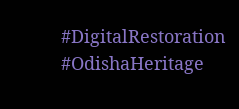#DigitalRestoration #OdishaHeritage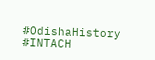#OdishaHistory #INTACH